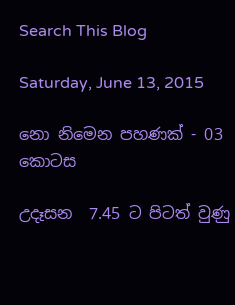Search This Blog

Saturday, June 13, 2015

නො නිමෙන පහණක් - 03 කොටස

උදෑසන  7.45 ට පිටත් වුණු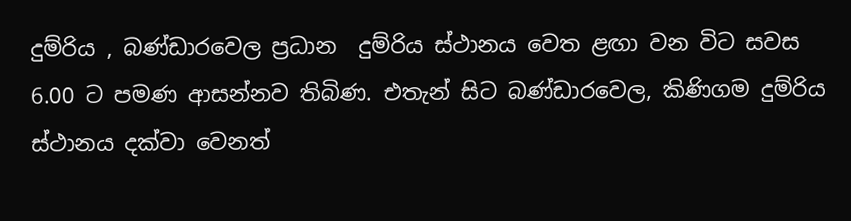දුම්රිය , බණ්ඩාරවෙල ප්‍රධාන  දුම්රිය ස්ථානය වෙත ළඟා වන විට සවස 6.00 ට පමණ ආසන්නව තිබිණ. එතැන් සිට බණ්ඩාරවෙල, කිණිගම දුම්රිය ස්ථානය දක්වා වෙනත්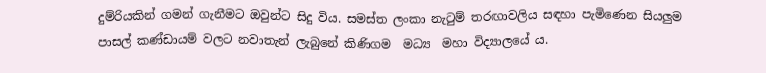දුම්රියකින් ගමන් ගැනීමට ඔවුන්ට සිදු විය. සමස්ත ලංකා නැටුම් තරඟාවලිය සඳහා පැමිණෙන සියලුම පාසල් කණ්ඩායම් වලට නවාතැන් ලැබුනේ කිණිගම  මධ්‍ය  මහා විද්‍යාලයේ ය.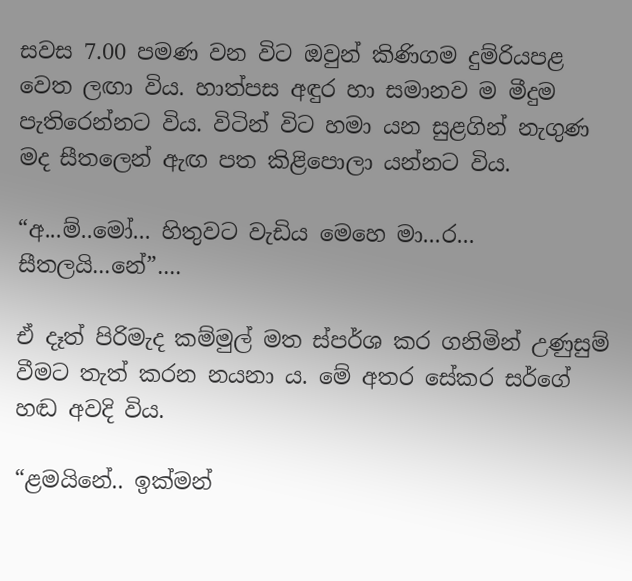සවස 7.00 පමණ වන විට ඔවුන් කිණිගම දුම්රියපළ වෙත ලඟා විය. හාත්පස අඳුර හා සමානව ම මීදුම පැතිරෙන්නට විය. විටින් විට හමා යන සුළගින් නැගුණ මද සීතලෙන් ඇඟ පත කිළිපොලා යන්නට විය.

“අ...ම්..මෝ... හිතුවට වැඩිය මෙහෙ මා...ර... සීතලයි...නේ”....

ඒ දෑත් පිරිමැද කම්මුල් මත ස්පර්ශ කර ගනිමින් උණුසුම් වීමට තැත් කරන නයනා ය. මේ අතර සේකර සර්ගේ හඬ අවදි විය.

“ළමයිනේ.. ඉක්මන්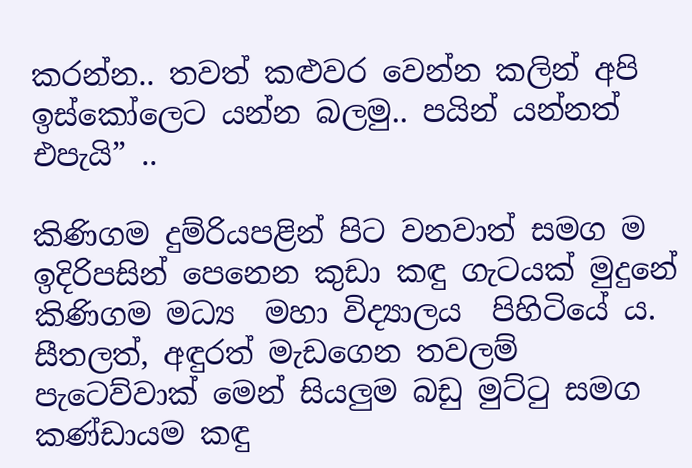කරන්න.. තවත් කළුවර වෙන්න කලින් අපි ඉස්කෝලෙට යන්න බලමු.. පයින් යන්නත් එපැයි” ..

කිණිගම දුම්රියපළින් පිට වනවාත් සමග ම ඉදිරිපසින් පෙනෙන කුඩා කඳු ගැටයක් මුදුනේ කිණිගම මධ්‍ය  මහා විද්‍යාලය  පිහිටියේ ය. සීතලත්, අඳුරත් මැඩගෙන තවලම් පැටෙව්වාක් මෙන් සියලුම බඩු මුට්ටු සමග කණ්ඩායම කඳු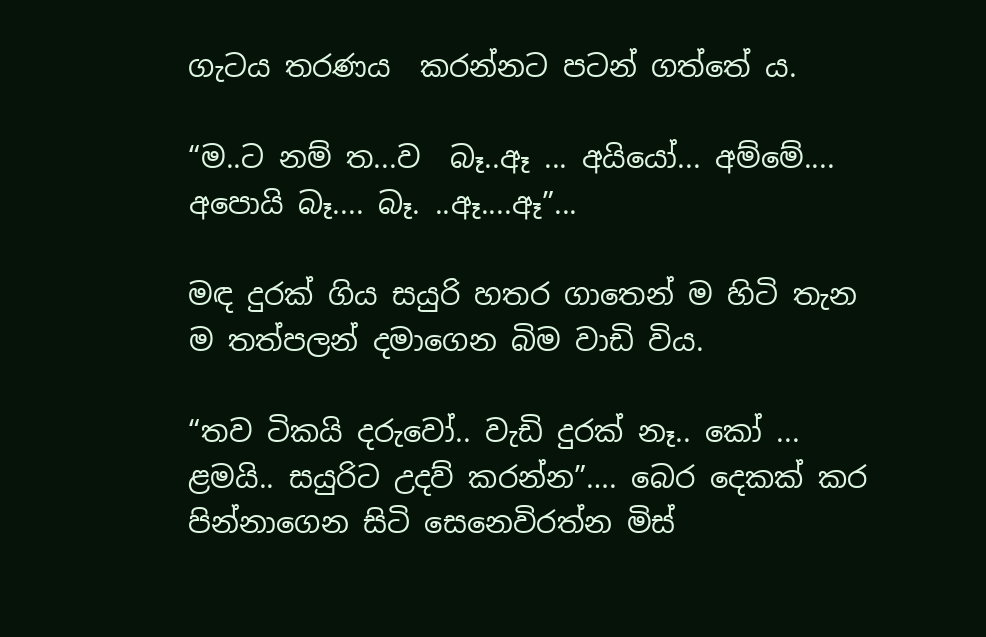ගැටය තරණය  කරන්නට පටන් ගත්තේ ය.

“ම..ට නම් ත...ව  බෑ..ඈ ... අයියෝ... අම්මේ.... අපොයි බෑ.... බෑ. ..ඈ....ඈ”...

මඳ දුරක් ගිය සයුරි හතර ගාතෙන් ම හිටි තැන ම තත්පලන් දමාගෙන බිම වාඩි විය.

“තව ටිකයි දරුවෝ.. වැඩි දුරක් නෑ.. කෝ ... ළමයි.. සයුරිට උදව් කරන්න”…. බෙර දෙකක් කර පින්නාගෙන සිටි සෙනෙවිරත්න මිස්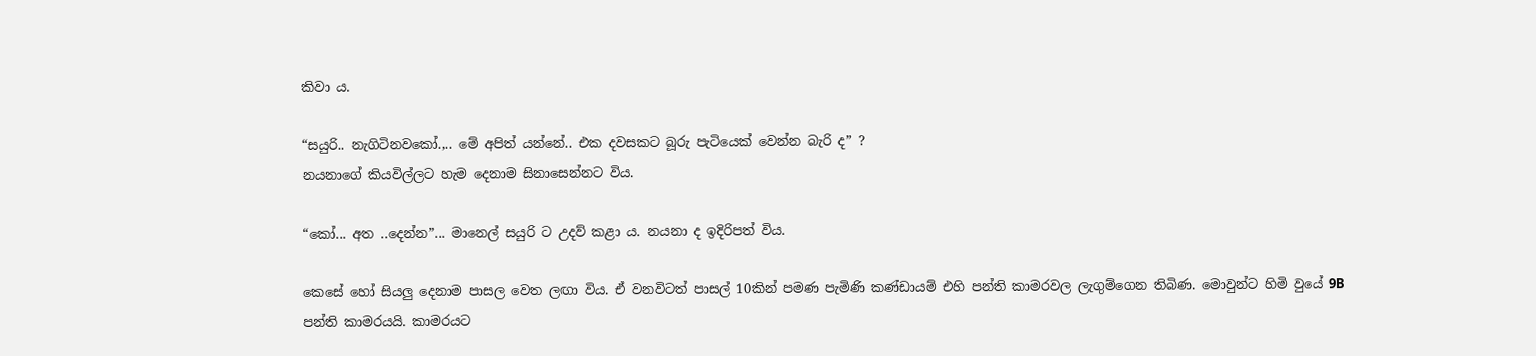කිවා ය.

“සයුරි.. නැගිටිනවකෝ.,.. මේ අපිත් යන්නේ.. එක දවසකට බූරු පැටියෙක් වෙන්න බැරි ද” ?
නයනාගේ කියවිල්ලට හැම දෙනාම සිනාසෙන්නට විය.

“කෝ... අත ..දෙන්න”... මානෙල් සයුරි ට උදව් කළා ය. නයනා ද ඉදිරිපත් විය.

කෙසේ හෝ සියලු දෙනාම පාසල වෙත ලඟා විය. ඒ වනවිටත් පාසල් 10කින් පමණ පැමිණි කණ්ඩායම් එහි පන්ති කාමරවල ලැගුම්ගෙන තිබිණ. මොවුන්ට හිමි වුයේ 9B පන්ති කාමරයයි. කාමරයට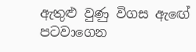ඇතුළු වුණු විගස ඇඟේ පටවාගෙන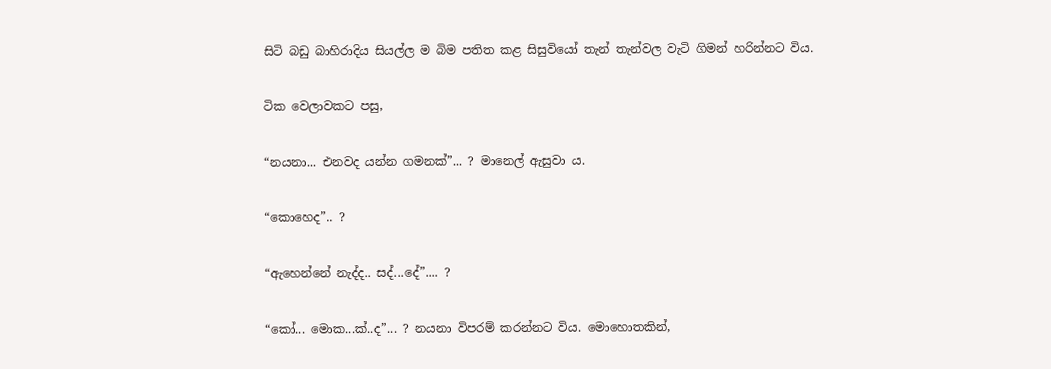සිටි බඩු බාහිරාදිය සියල්ල ම බිම පතිත කළ සිසුවියෝ තැන් තැන්වල වැටි ගිමන් හරින්නට විය.

ටික වෙලාවකට පසු,

“නයනා... එනවද යන්න ගමනක්”... ? මානෙල් ඇසුවා ය.

“කොහෙද”.. ?

“ඇහෙන්නේ නැද්ද.. සද්...දේ”.... ?

“කෝ... මොක...ක්..ද”... ? නයනා විපරම් කරන්නට විය. මොහොතකින්,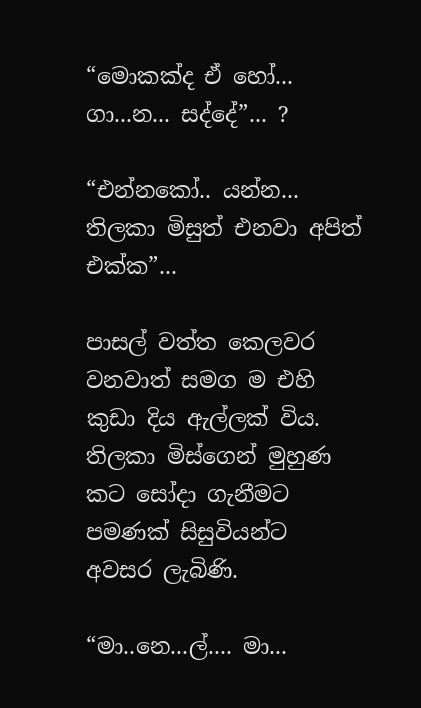“මොකක්ද ඒ හෝ... ගා...න... සද්දේ”... ?

“එන්නකෝ.. යන්න... තිලකා මිසුත් එනවා අපිත් එක්ක”...

පාසල් වත්ත කෙලවර වනවාත් සමග ම එහි කුඩා දිය ඇල්ලක් විය. තිලකා මිස්ගෙන් මුහුණ කට සෝදා ගැනීමට පමණක් සිසුවියන්ට අවසර ලැබිණි.

“මා..නෙ...ල්.... මා...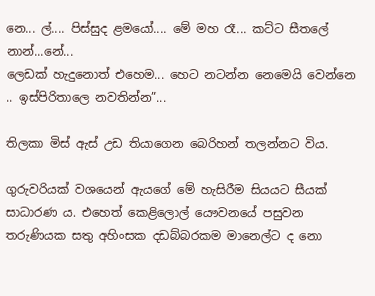නෙ... ල්.... පිස්සුද ළමයෝ.... මේ මහ රෑ... කට්ට සීතලේ නාන්...නේ...
ලෙඩක් හැදුනොත් එහෙම... හෙට නටන්න නෙමෙයි වෙන්නෙ .. ඉස්පිරිතාලෙ නවතින්න”...

තිලකා මිස් ඇස් උඩ තියාගෙන බෙරිහන් තලන්නට විය.

ගුරුවරියක් වශයෙන් ඇයගේ මේ හැසිරීම සියයට සීයක් සාධාරණ ය. එහෙත් කෙළිලොල් යෞවනයේ පසුවන තරුණියක සතු අහිංසක දඩබ්බරකම මානෙල්ට ද නො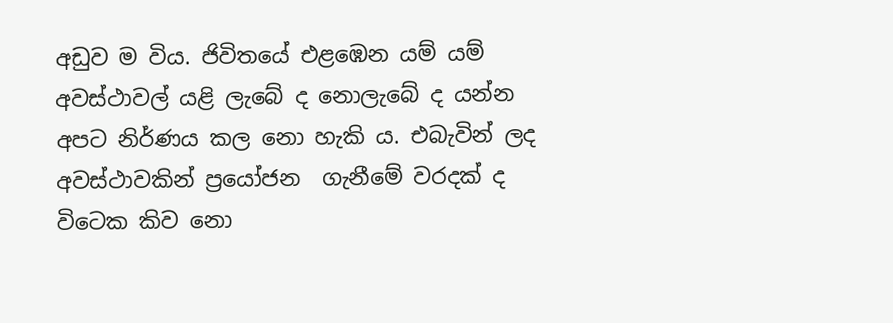අඩුව ම විය. ජිවිතයේ එළඹෙන යම් යම් අවස්ථාවල් යළි ලැබේ ද නොලැබේ ද යන්න අපට නිර්ණය කල නො හැකි ය. එබැවින් ලද අවස්ථාවකින් ප්‍රයෝජන  ගැනීමේ වරදක් ද විටෙක කිව නො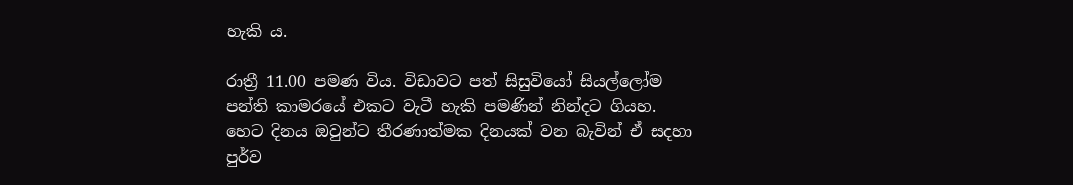හැකි ය.

රාත්‍රී 11.00 පමණ විය. විඩාවට පත් සිසුවියෝ සියල්ලෝම පන්ති කාමරයේ එකට වැටී හැකි පමණින් නින්දට ගියහ. හෙට දිනය ඔවුන්ට තීරණාත්මක දිනයක් වන බැවින් ඒ සදහා පුර්ව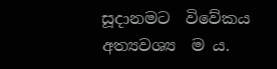සූදානමට  විවේකය අත්‍යවශ්‍ය  ම ය.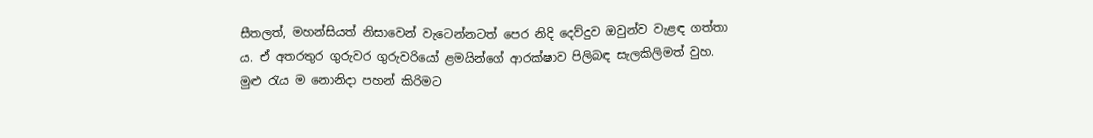සීතලත්, මහන්සියත් නිසාවෙන් වැටෙන්නටත් පෙර නිදි දෙව්දුව ඔවුන්ව වැළඳ ගත්තා ය. ඒ අතරතුර ගුරුවර ගුරුවරියෝ ළමයින්ගේ ආරක්ෂාව පිලිබඳ සැලකිලිමත් වුහ. මුළු රැය ම නොනිදා පහන් කිරිමට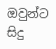ඔවුන්ට සිදු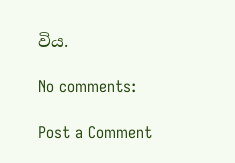විය.

No comments:

Post a Comment